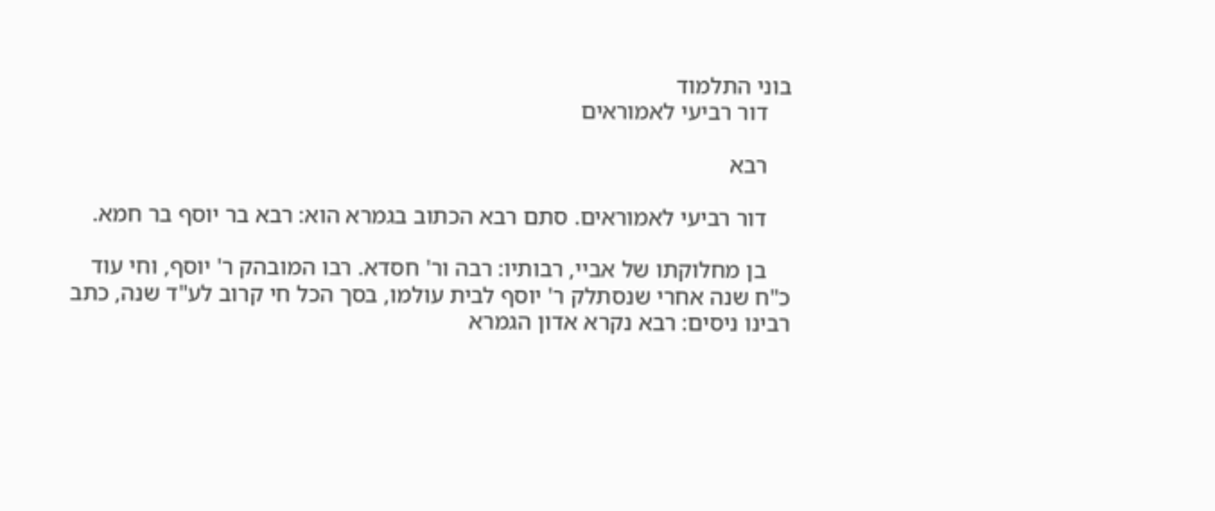בוני התלמוד
    דור רביעי לאמוראים

    רבא

    דור רביעי לאמוראים. סתם רבא הכתוב בגמרא הוא: רבא בר יוסף בר חמא.

    בן מחלוקתו של אביי, רבותיו: רבה ור' חסדא. רבו המובהק ר' יוסף, וחי עוד כ"ח שנה אחרי שנסתלק ר' יוסף לבית עולמו, בסך הכל חי קרוב לע"ד שנה, כתב רבינו ניסים: רבא נקרא אדון הגמרא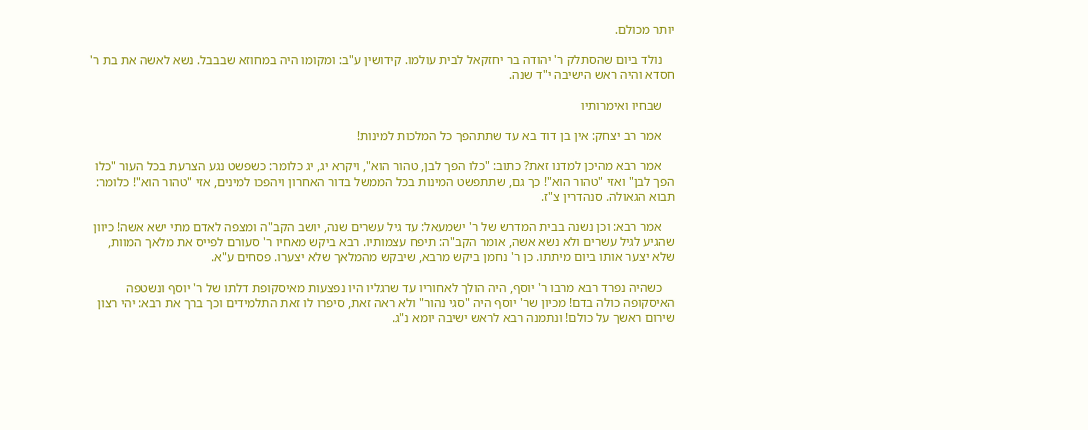יותר מכולם.

    נולד ביום שהסתלק ר' יהודה בר יחזקאל לבית עולמו. קידושין ע"ב: ומקומו היה במחוזא שבבבל. נשא לאשה את בת ר' חסדא והיה ראש הישיבה י"ד שנה.

    שבחיו ואימרותיו

    אמר רב יצחק: אין בן דוד בא עד שתתהפך כל המלכות למינות!

    אמר רבא מהיכן למדנו זאת? כתוב: "כלו הפך לבן, טהור הוא", ויקרא יג, יג כלומר: כשפשט נגע הצרעת בכל העור "כלו הפך לבן" ואזי "טהור הוא"! כך גם, שתתפשט המינות בכל הממשל בדור האחרון ויהפכו למינים, אזי "טהור הוא"! כלומר: תבוא הגאולה. סנהדרין צ"ז.

    אמר רבא: וכן נשנה בבית המדרש של ר' ישמעאל: עד גיל עשרים שנה, יושב הקב"ה ומצפה לאדם מתי ישא אשה! כיוון שהגיע לגיל עשרים ולא נשא אשה, אומר הקב"ה: תיפח עצמותיו. רבא ביקש מאחיו ר' סעורם לפייס את מלאך המוות, שלא יצער אותו ביום מיתתו. כן ר' נחמן ביקש מרבא, שיבקש מהמלאך שלא יצערו. פסחים ע"א.

    כשהיה נפרד רבא מרבו ר' יוסף, היה הולך לאחוריו עד שרגליו היו נפצעות מאיסקופת דלתו של ר' יוסף ונשטפה האיסקופה כולה בדם! מכיון שר' יוסף היה "סגי נהור" ולא ראה זאת, סיפרו לו זאת התלמידים וכך ברך את רבא: יהי רצון שירום ראשך על כולם! ונתמנה רבא לראש ישיבה יומא נ"ג.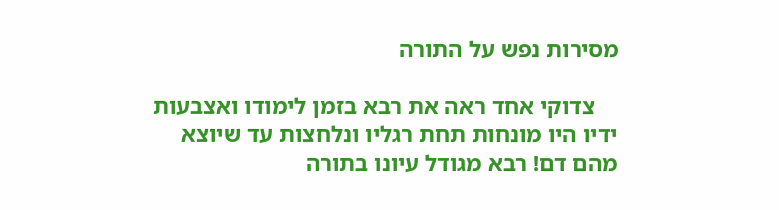מסירות נפש על התורה

    צדוקי אחד ראה את רבא בזמן לימודו ואצבעות ידיו היו מונחות תחת רגליו ונלחצות עד שיוצא מהם דם! רבא מגודל עיונו בתורה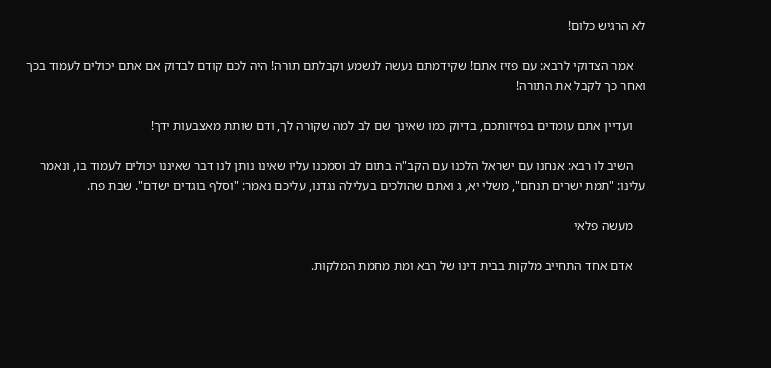לא הרגיש כלום!

    אמר הצדוקי לרבא: עם פזיז אתם! שקידמתם נעשה לנשמע וקבלתם תורה! היה לכם קודם לבדוק אם אתם יכולים לעמוד בכך ואחר כך לקבל את התורה!

    ועדיין אתם עומדים בפזיזותכם, בדיוק כמו שאינך שם לב למה שקורה לך, ודם שותת מאצבעות ידך!

    השיב לו רבא: אנחנו עם ישראל הלכנו עם הקב"ה בתום לב וסמכנו עליו שאינו נותן לנו דבר שאיננו יכולים לעמוד בו, ונאמר עלינו: "תמת ישרים תנחם", משלי יא, ג ואתם שהולכים בעלילה נגדנו, עליכם נאמר: "וסלף בוגדים ישדם". שבת פח.

    מעשה פלאי

    אדם אחד התחייב מלקות בבית דינו של רבא ומת מחמת המלקות.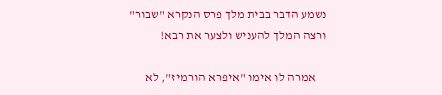נשמע הדבר בבית מלך פרס הנקרא "שבור" ורצה המלך להעניש ולצער את רבא!

    אמרה לו אימו "איפרא הורמיז", לא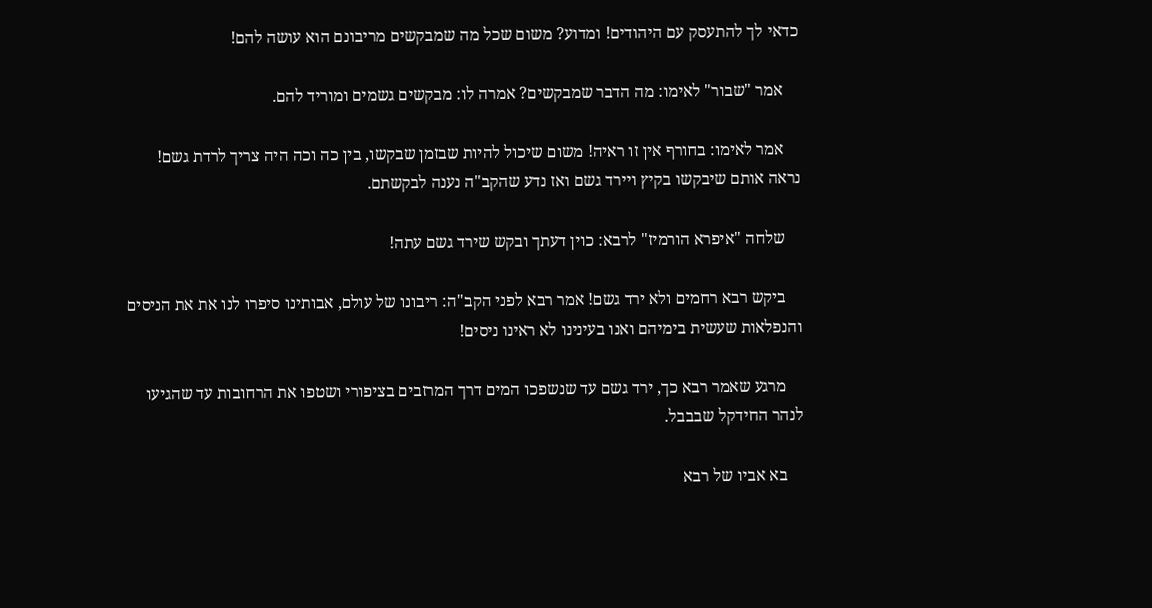כדאי לך להתעסק עם היהודים! ומדוע? משום שכל מה שמבקשים מריבונם הוא עושה להם!

    אמר "שבור" לאימו: מה הדבר שמבקשים? אמרה לו: מבקשים גשמים ומוריד להם.

    אמר לאימו: בחורף אין זו ראיה! משום שיכול להיות שבזמן שבקשו, בין כה וכה היה צריך לרדת גשם! נראה אותם שיבקשו בקיץ ויירד גשם ואז נדע שהקב"ה נענה לבקשתם.

    שלחה "איפרא הורמיז" לרבא: כוין דעתך ובקש שירד גשם עתה!

    ביקש רבא רחמים ולא ירד גשם! אמר רבא לפני הקב"ה: ריבונו של עולם, אבותינו סיפרו לנו את את הניסים והנפלאות שעשית בימיהם ואנו בעינינו לא ראינו ניסים!

    מרגע שאמר רבא כך, ירד גשם עד שנשפכו המים דרך המרזבים בציפורי ושטפו את הרחובות עד שהגיעו לנהר החידקל שבבבל.

    בא אביו של רבא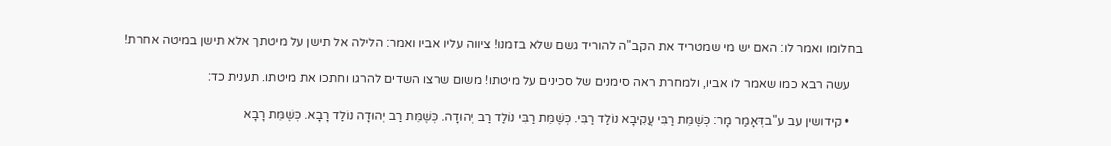בחלומו ואמר לו: האם יש מי שמטריד את הקב"ה להוריד גשם שלא בזמנו! ציווה עליו אביו ואמר: הלילה אל תישן על מיטתך אלא תישן במיטה אחרת!

    עשה רבא כמו שאמר לו אביו, ולמחרת ראה סימנים של סכינים על מיטתו! משום שרצו השדים להרגו וחתכו את מיטתו. תענית כד:

    • קידושין עב ע"בדְּאָמַר מָר: כְּשֶׁמֵּת רַבִּי עֲקִיבָא נוֹלַד רַבִּי. כְּשֶׁמֵּת רַבִּי נוֹלַד רַב יְהוּדָה. כְּשֶׁמֵּת רַב יְהוּדָה נוֹלַד רָבָא. כְּשֶׁמֵּת רָבָא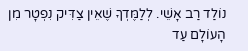נוֹלַד רַב אָשֵׁי. לְלַמֶּדְךָ שֶׁאֵין צַדִּיק נִפְטָר מִן הָעוֹלָם עַד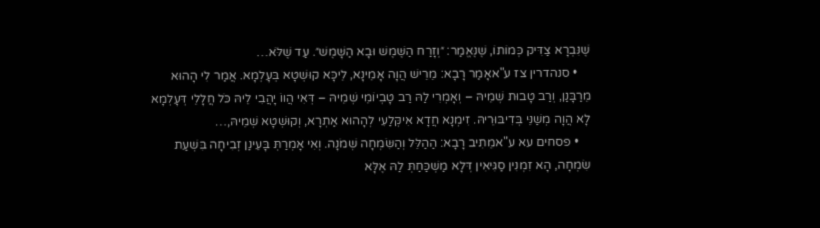שֶׁנִּבְרָא צַדִּיק כְּמוֹתוֹ, שֶׁנֶּאֱמַר: ״וְזָרַח הַשֶּׁמֶשׁ וּבָא הַשָּׁמֶשׁ״. עַד שֶׁלֹּא…
    • סנהדרין צז ע"אאָמַר רָבָא: מֵרֵישׁ הֲוָה אָמֵינָא, לֵיכָּא קוּשְׁטָא בְּעָלְמָא. אֲמַר לִי הָהוּא מֵרַבָּנַן, וְרַב טָבוּת שְׁמֵיהּ – וְאָמְרִי לַהּ רַב טָבְיוֹמֵי שְׁמֵיהּ – דְּאִי הֲווֹ יָהֲבִי לֵיהּ כֹּל חֲלָלֵי דְּעָלְמָא לָא הֲוָה מְשַׁנֵּי בְּדִיבּוּרֵיהּ. זִימְנָא חֲדָא אִיקְּלַעִי לְהָהוּא אַתְרָא, וְקוּשְׁטָא שְׁמֵיהּ,…
    • פסחים עא ע"אמֵתִיב רָבָא: הַהַלֵּל וְהַשִּׂמְחָה שְׁמֹנָה. וְאִי אָמְרַתְּ בָּעֵינַן זְבִיחָה בִּשְׁעַת שִׂמְחָה, הָא זִמְנִין סַגִּיאִין דְּלָא מַשְׁכַּחַתְּ לַהּ אֶלָּא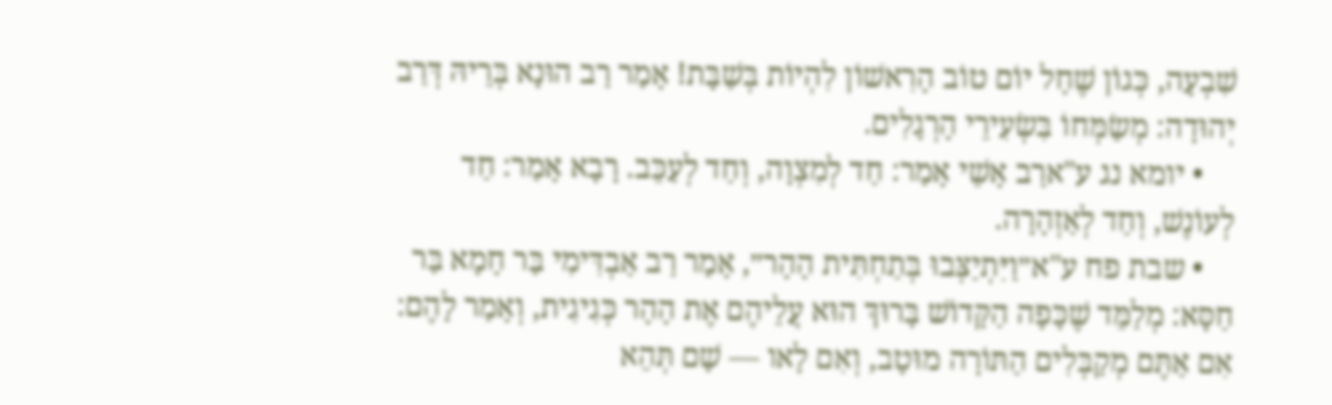שִׁבְעָה, כְּגוֹן שֶׁחָל יוֹם טוֹב הָרִאשׁוֹן לִהְיוֹת בְּשַׁבָּת! אָמַר רַב הוּנָא בְּרֵיהּ דְּרַב יְהוּדָה: מְשַׂמְּחוֹ בִּשְׂעִירֵי הָרְגָלִים.
    • יומא נג ע"ארַב אָשֵׁי אָמַר: חַד לְמִצְוָה, וְחַד לְעַכֵּב. רָבָא אָמַר: חַד לְעוֹנֶשׁ, וְחַד לְאַזְהָרָה.
    • שבת פח ע"א״וַיִּתְיַצְּבוּ בְּתַחְתִּית הָהָר״, אָמַר רַב אַבְדִּימִי בַּר חָמָא בַּר חַסָּא: מְלַמֵּד שֶׁכָּפָה הַקָּדוֹשׁ בָּרוּךְ הוּא עֲלֵיהֶם אֶת הָהָר כְּגִיגִית, וְאָמַר לָהֶם: אִם אַתֶּם מְקַבְּלִים הַתּוֹרָה מוּטָב, וְאִם לָאו — שָׁם תְּהֵא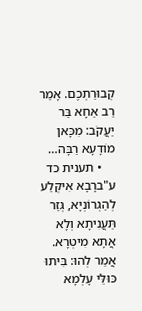קְבוּרַתְכֶם. אָמַר רַב אַחָא בַּר יַעֲקֹב: מִכָּאן מוֹדָעָא רַבָּה…
    • תענית כד ע"ברָבָא אִיקְּלַע לְהַגְרוֹנְיָא, גְּזַר תַּעֲנִיתָא וְלָא אֲתָא מִיטְרָא. אֲמַר לְהוּ: בִּיתוּ כּוּלֵּי עָלְמָא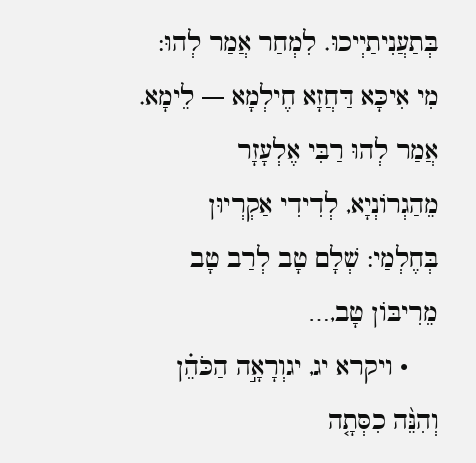בְּתַעֲנִיתַיְיכוּ. לִמְחַר אֲמַר לְהוּ: מִי אִיכָּא דַּחֲזָא חֶילְמָא — לֵימָא. אֲמַר לְהוּ רַבִּי אֶלְעָזָר מֵהַגְרוֹנְיָא, לְדִידִי אַקְרְיוּן בְּחֶלְמַי: שְׁלָם טָב לְרַב טָב מֵרִיבּוֹן טָב,…
    • ויקרא יג, יגוְרָאָ֣ה הַכֹּהֵ֗ן וְהִנֵּ֨ה כִסְּתָ֤ה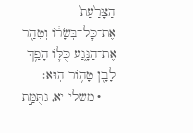הַצָּרַ֙עַת֙ אֶת־כׇּל־בְּשָׂר֔וֹ וְטִהַ֖ר אֶת־הַנָּ֑גַע כֻּלּ֛וֹ הָפַ֥ךְ לָבָ֖ן טָה֥וֹר הֽוּא׃
    • משלי יא, גתֻּמַּ֣ת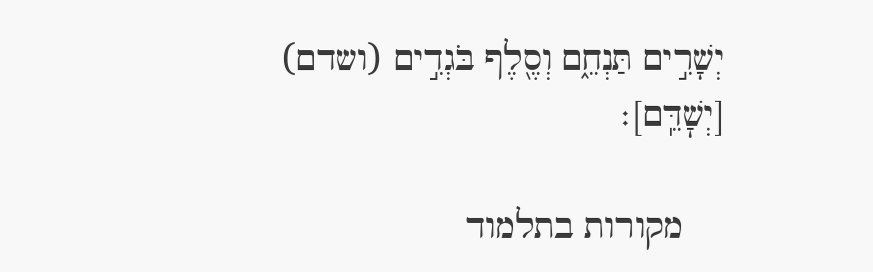יְשָׁרִ֣ים תַּנְחֵ֑ם וְסֶ֖לֶף בֹּגְדִ֣ים (ושדם) [יְשׇׁדֵּֽם]׃

    מקורות בתלמוד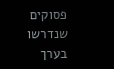פסוקים שנדרשו בערך